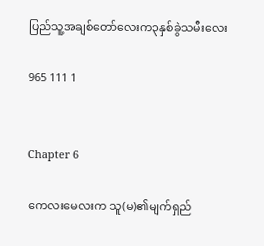ပြည်သူ့အချစ်တော်လေးက၃နှစ်ခွဲသမီးလေး

965 111 1


Chapter 6

ကေလးမေလးက သူ(မ)၏မျက်ရှည်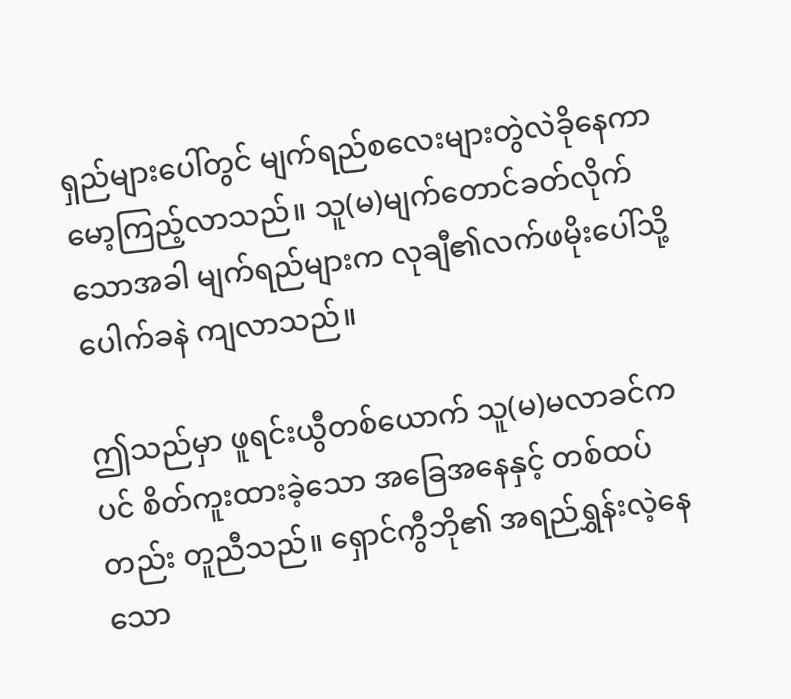ရှည်များပေါ်တွင် မျက်ရည်စလေးများတွဲလဲခိုနေကာ မော့ကြည့်လာသည်။ သူ(မ)မျက်တောင်ခတ်လိုက်သောအခါ မျက်ရည်များက လုချီ၏လက်ဖမိုးပေါ်သို့ ပေါက်ခနဲ ကျလာသည်။

ဤသည်မှာ ဖူရင်းယွီတစ်ယောက် သူ(မ)မလာခင်ကပင် စိတ်ကူးထားခဲ့သော အခြေအနေနှင့် တစ်ထပ်တည်း တူညီသည်။ ရှောင်ကွီဘို၏ အရည်ရွှန်းလဲ့နေသော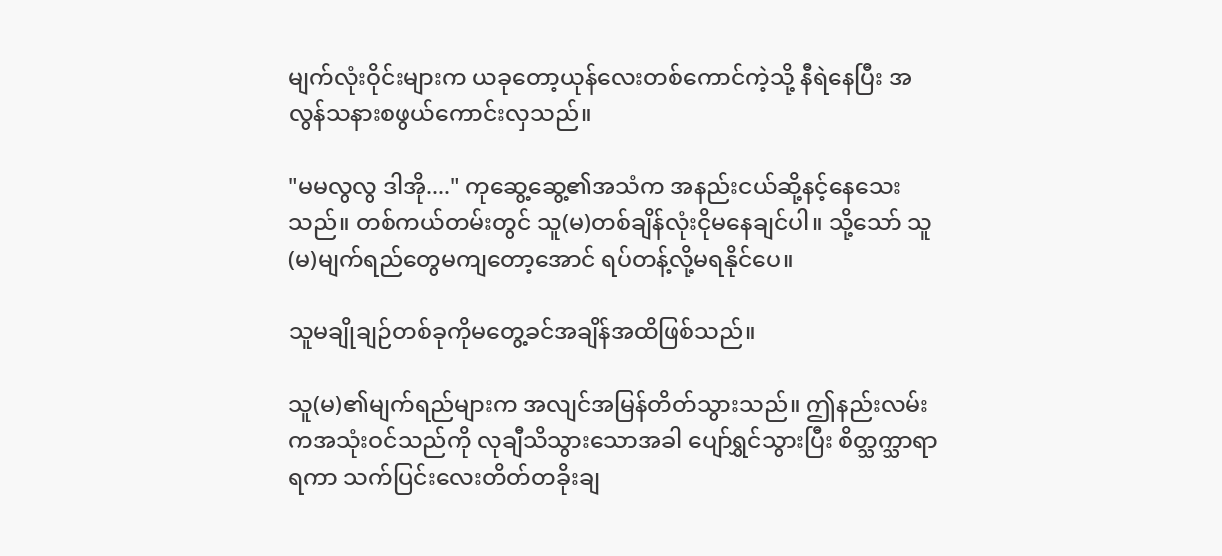မျက်လုံးဝိုင်းများက ယခုတော့ယုန်လေးတစ်ကောင်ကဲ့သို့ နီရဲနေပြီး အလွန်သနားစဖွယ်ကောင်းလှသည်။

"မမလွလွ ဒါအို...." ကုဆွေ့ဆွေ့၏အသံက အနည်းငယ်ဆို့နင့်နေသေးသည်။ တစ်ကယ်တမ်းတွင် သူ(မ)တစ်ချိန်လုံးငိုမနေချင်ပါ။ သို့သော် သူ(မ)မျက်ရည်တွေမကျတော့အောင် ရပ်တန့်လို့မရနိုင်ပေ။

သူမချိုချဉ်တစ်ခုကိုမတွေ့ခင်အချိန်အထိဖြစ်သည်။

သူ(မ)၏မျက်ရည်များက အလျင်အမြန်တိတ်သွားသည်။ ဤနည်းလမ်းကအသုံးဝင်သည်ကို လုချီသိသွားသောအခါ ပျော်ရွှင်သွားပြီး စိတ္သက္သာရာရကာ သက်ပြင်းလေးတိတ်တခိုးချ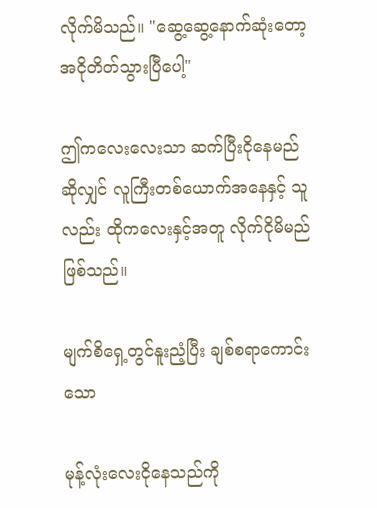လိုက်မိသည်။ "ဆွေ့ဆွေ့နောက်ဆုံးတော့အငိုတိတ်သွားပြီပေါ့"

ဤကလေးလေးသာ ဆက်ပြီးငိုနေမည်ဆိုလျှင် လူကြီးတစ်ယောက်အနေနှင့် သူလည်း ထိုကလေးနှင့်အတူ လိုက်ငိုမိမည်ဖြစ်သည်။

မျက်စိရှေ့တွင်နူးညံ့ပြီး ချစ်စရာကောင်းသော

မုန့်လုံးလေးငိုနေသည်ကို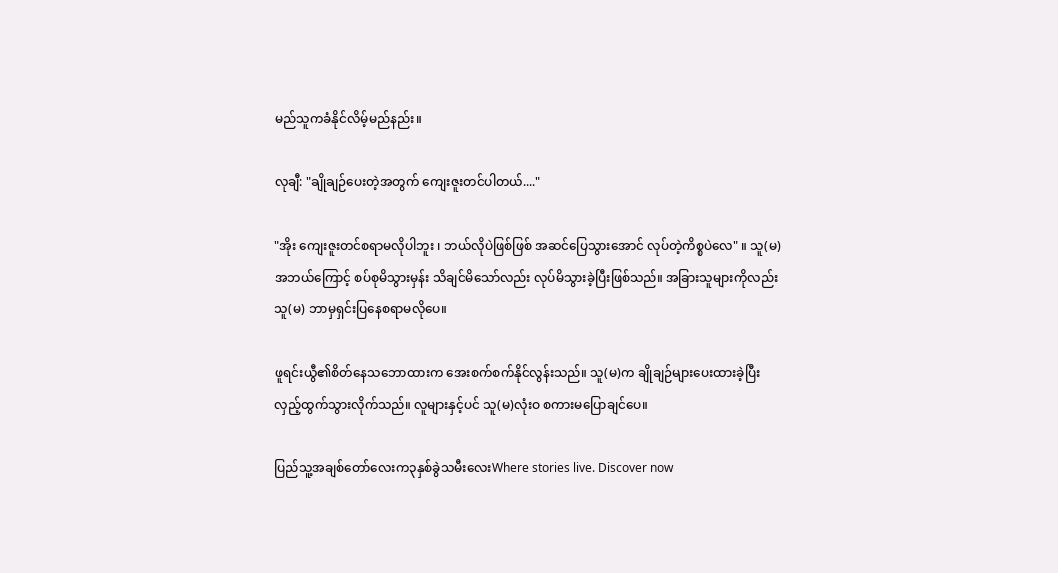မည်သူကခံနိုင်လိမ့်မည်နည်း။

လုချီ: "ချိုချဉ်ပေးတဲ့အတွက် ကျေးဇူးတင်ပါတယ်...."

"အိုး ကျေးဇူးတင်စရာမလိုပါဘူး ၊ ဘယ်လိုပဲဖြစ်ဖြစ် အဆင်ပြေသွားအောင် လုပ်တဲ့ကိစ္စပဲလေ" ။ သူ(မ)အဘယ်ကြောင့် စပ်စုမိသွားမှန်း သိချင်မိသော်လည်း လုပ်မိသွားခဲ့ပြီးဖြစ်သည်။ အခြားသူများကိုလည်း သူ(မ) ဘာမှရှင်းပြနေစရာမလိုပေ။

ဖူရင်းယွီ၏စိတ်နေသဘောထားက အေးစက်စက်နိုင်လွန်းသည်။ သူ(မ)က ချိုချဉ်များပေးထားခဲ့ပြီး လှည့်ထွက်သွားလိုက်သည်။ လူများနှင့်ပင် သူ(မ)လုံးဝ စကားမပြောချင်ပေ။

ပြည်သူ့အချစ်တော်လေးက၃နှစ်ခွဲသမီးလေးWhere stories live. Discover now